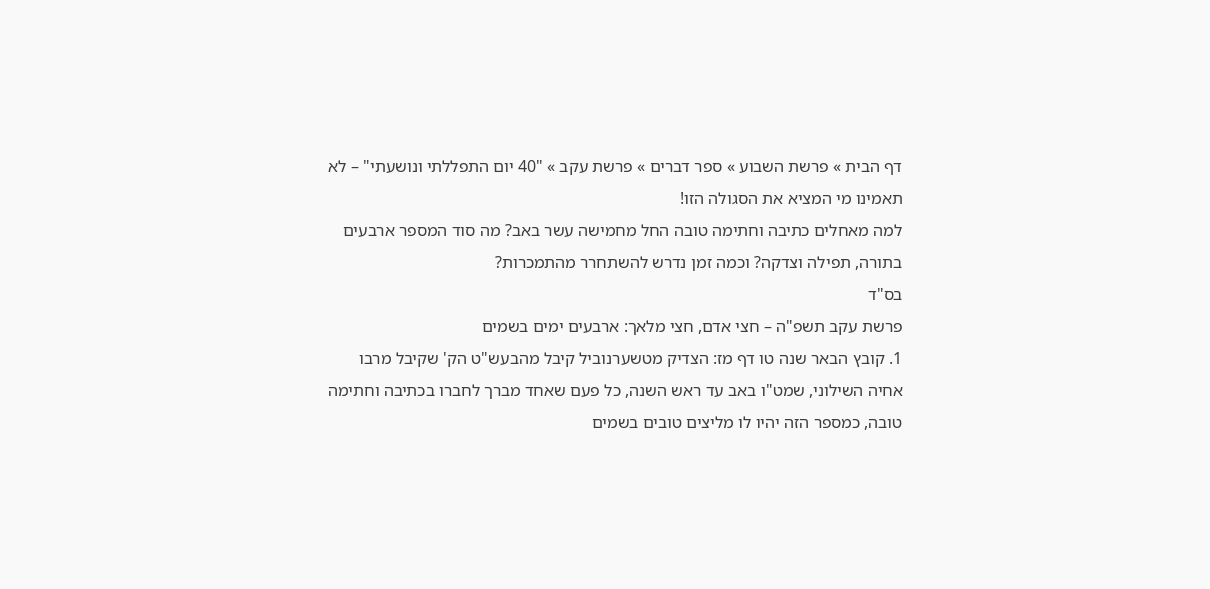דף הבית » פרשת השבוע » ספר דברים » פרשת עקב » "40 יום התפללתי ונושעתי" – לא תאמינו מי המציא את הסגולה הזו!
למה מאחלים כתיבה וחתימה טובה החל מחמישה עשר באב? מה סוד המספר ארבעים בתורה, תפילה וצדקה? וכמה זמן נדרש להשתחרר מהתמכרות?
בס"ד
פרשת עקב תשפ"ה – חצי אדם, חצי מלאך: ארבעים ימים בשמים
1. קובץ הבאר שנה טו דף מז: הצדיק מטשערנוביל קיבל מהבעש"ט הק' שקיבל מרבו אחיה השילוני, שמט"ו באב עד ראש השנה, כל פעם שאחד מברך לחברו בכתיבה וחתימה טובה, כמספר הזה יהיו לו מליצים טובים בשמים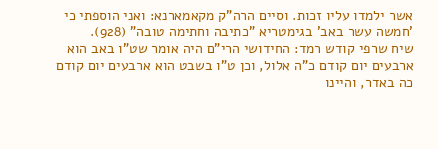אשר ילמדו עליו זכות. וסיים הרה"ק מקאמארנא: ואני הוספתי כי 'חמשה עשר באב' בגימטריא "כתיבה וחתימה טובה" (928).
שיח שרפי קודש רמד: החידושי הרי"ם היה אומר שט"ו באב הוא ארבעים יום קודם כ"ה אלול, וכן ט"ו בשבט הוא ארבעים יום קודם כה באדר, והיינו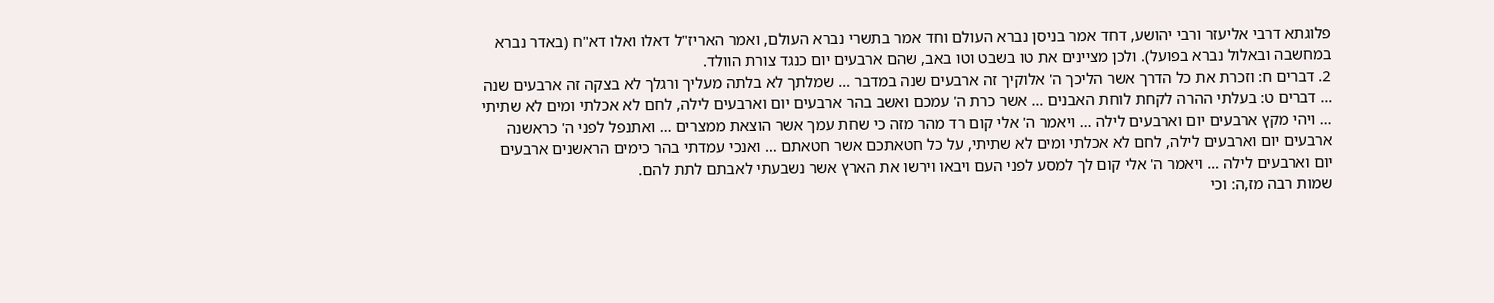פלוגתא דרבי אליעזר ורבי יהושע, דחד אמר בניסן נברא העולם וחד אמר בתשרי נברא העולם, ואמר האריז"ל דאלו ואלו דא"ח (באדר נברא במחשבה ובאלול נברא בפועל). ולכן מציינים את טו בשבט וטו באב, שהם ארבעים יום כנגד צורת הוולד.
2. דברים ח: וזכרת את כל הדרך אשר הליכך ה' אלוקיך זה ארבעים שנה במדבר … שמלתך לא בלתה מעליך ורגלך לא בצקה זה ארבעים שנה … דברים ט: בעלתי ההרה לקחת לוחת האבנים … אשר כרת ה' עמכם ואשב בהר ארבעים יום וארבעים לילה, לחם לא אכלתי ומים לא שתיתי … ויהי מקץ ארבעים יום וארבעים לילה … ויאמר ה' אלי קום רד מהר מזה כי שחת עמך אשר הוצאת ממצרים … ואתנפל לפני ה' כראשנה ארבעים יום וארבעים לילה, לחם לא אכלתי ומים לא שתיתי, על כל חטאתכם אשר חטאתם … ואנכי עמדתי בהר כימים הראשנים ארבעים יום וארבעים לילה … ויאמר ה' אלי קום לך למסע לפני העם ויבאו וירשו את הארץ אשר נשבעתי לאבתם לתת להם.
שמות רבה מז,ה: וכי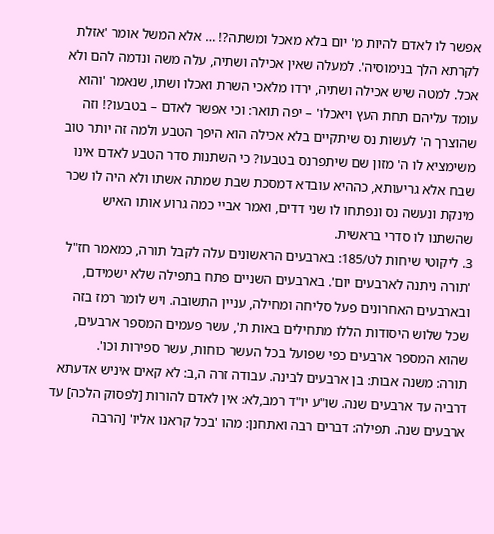אפשר לו לאדם להיות מ' יום בלא מאכל ומשתה?! … אלא המשל אומר 'אזלת לקרתא הלך בנימוסיה'. למעלה שאין אכילה ושתיה, עלה משה ונדמה להם ולא אכל. למטה שיש אכילה ושתיה, ירדו מלאכי השרת ואכלו ושתו, שנאמר 'והוא עומד עליהם תחת העץ ויאכלו' – יפה תואר: וכי אפשר לאדם – בטבעו?! וזה שהוצרך ה' לעשות נס שיתקיים בלא אכילה הוא היפך הטבע ולמה זה יותר טוב משימציא לו ה' מזון שם שיתפרנס בטבעו? כי השתנות סדר הטבע לאדם אינו שבח אלא גריעותא, כההיא עובדא דמסכת שבת שמתה אשתו ולא היה לו שכר מינקת ונעשה נס ונפתחו לו שני דדים, ואמר אביי כמה גרוע אותו האיש שהשתנו לו סדרי בראשית.
3. ליקוטי שיחות לט/185: בארבעים הראשונים עלה לקבל תורה, כמאמר חז"ל 'תורה ניתנה לארבעים יום'. בארבעים השניים פתח בתפילה שלא ישמידם, ובארבעים האחרונים פעל סליחה ומחילה, עניין התשובה. ויש לומר רמז בזה שכל שלוש היסודות הללו מתחילים באות ת', עשר פעמים המספר ארבעים, שהוא המספר ארבעים כפי שפועל בכל העשר כוחות, עשר ספירות וכו'.
תורה: משנה אבות: בן ארבעים לבינה. עבודה זרה ה,ב: לא קאים איניש אדעתא דרביה עד ארבעים שנה. שו"ע יו"ד רמב,לא: אין לאדם להורות [לפסוק הלכה] עד ארבעים שנה. תפילה: דברים רבה ואתחנן: מהו 'בכל קראנו אליו' [הרבה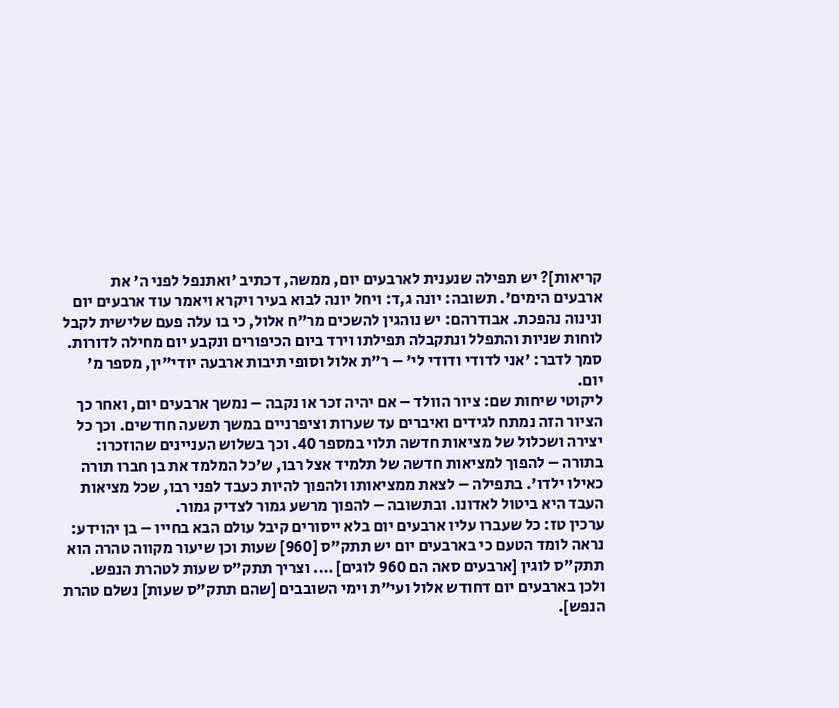קריאות]? יש תפילה שנענית לארבעים יום, ממשה, דכתיב 'ואתנפל לפני ה' את ארבעים הימים'. תשובה: יונה ג,ד: ויחל יונה לבוא בעיר ויקרא ויאמר עוד ארבעים יום ונינוה נהפכת. אבודרהם: יש נוהגין להשכים מר"ח אלול, כי בו עלה פעם שלישית לקבל לוחות שניות והתפלל ונתקבלה תפילתו וירד ביום הכיפורים ונקבע יום מחילה לדורות. סמך לדבר: 'אני לדודי ודודי לי' – ר"ת אלול וסופי תיבות ארבעה יודי"ין, מספר מ' יום.
ליקוטי שיחות שם: ציור הוולד – אם יהיה זכר או נקבה – נמשך ארבעים יום, ואחר כך הציור הזה נמתח לגידים ואיברים עד שערות וציפרניים במשך תשעה חודשים. וכך כל יצירה ושכלול של מציאות חדשה תלוי במספר 40. וכך בשלוש העניינים שהוזכרו: בתורה – להפוך למציאות חדשה של תלמיד אצל רבו, ש'כל המלמד את בן חברו תורה כאילו ילדו'. בתפילה – לצאת ממציאותו ולהפוך להיות כעבד לפני רבו, שכל מציאות העבד היא ביטול לאדונו. ובתשובה – להפוך מרשע גמור לצדיק גמור.
ערכין טז: כל שעברו עליו ארבעים יום בלא ייסורים קיבל עולם הבא בחייו – בן יהוידע: נראה לומד הטעם כי בארבעים יום יש תתק"ס [960] שעות וכן שיעור מקווה טהרה הוא תתק"ס לוגין [ארבעים סאה הם 960 לוגים] …. וצריך תתק"ס שעות לטהרת הנפש. ולכן בארבעים יום דחודש אלול ועי"ת וימי השובבים [שהם תתק"ס שעות] נשלם טהרת הנפש].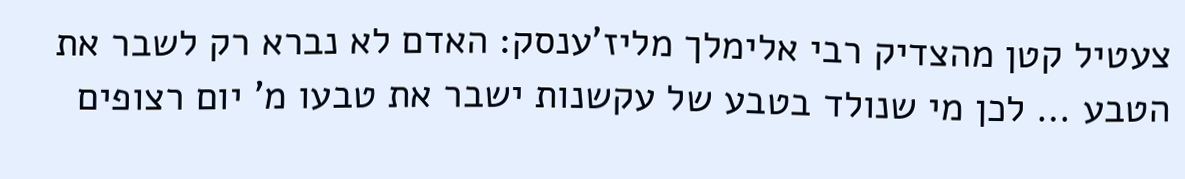צעטיל קטן מהצדיק רבי אלימלך מליז'ענסק: האדם לא נברא רק לשבר את הטבע … לכן מי שנולד בטבע של עקשנות ישבר את טבעו מ' יום רצופים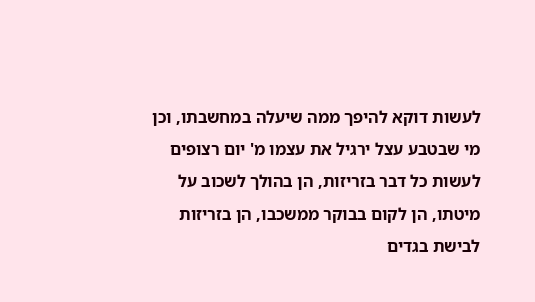לעשות דוקא להיפך ממה שיעלה במחשבתו, וכן מי שבטבע עצל ירגיל את עצמו מ' יום רצופים לעשות כל דבר בזריזות, הן בהולך לשכוב על מיטתו, הן לקום בבוקר ממשכבו, הן בזריזות לבישת בגדים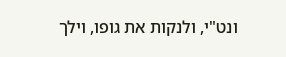ונט"י, ולנקות את גופו, וילך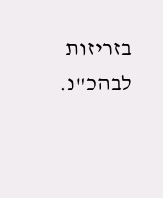בזריזות לבהכ"נ.